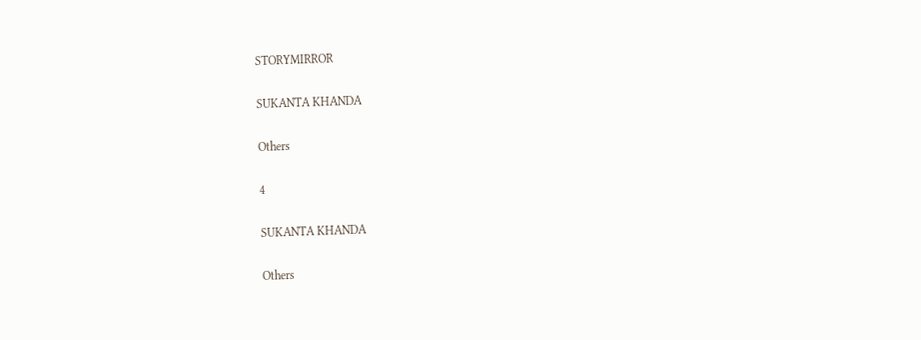STORYMIRROR

SUKANTA KHANDA

Others

4

SUKANTA KHANDA

Others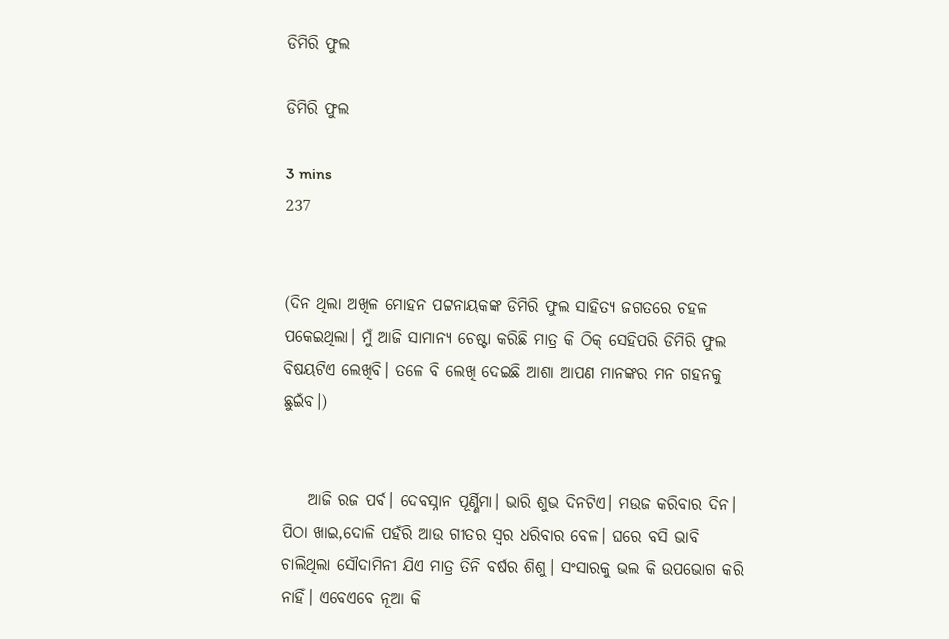ଡିମିରି ଫୁଲ

ଡିମିରି ଫୁଲ

3 mins
237


(ଦିନ ଥିଲା ଅଖିଳ ମୋହନ ପଟ୍ଟନାୟକଙ୍କ ଡିମିରି ଫୁଲ ସାହିତ୍ଯ ଜଗତରେ ଚହଳ ପକେଇଥିଲା। ମୁଁ ଆଜି ସାମାନ୍ଯ ଚେଷ୍ଟା କରିଛି ମାତ୍ର କି ଠିକ୍ ସେହିପରି ଡିମିରି ଫୁଲ ବିଷୟଟିଏ ଲେଖିବି। ତଳେ ବି ଲେଖି ଦେଇଛି ଆଶା ଆପଣ ମାନଙ୍କର ମନ ଗହନକୁ ଛୁଇଁବ।)


    ଆଜି ରଜ ପର୍ବ। ଦେବସ୍ନାନ ପୂର୍ଣ୍ଣିମା। ଭାରି ଶୁଭ ଦିନଟିଏ। ମଉଜ କରିବାର ଦିନ। ପିଠା ଖାଇ,ଦୋଳି ପହଁରି ଆଉ ଗୀତର ସ୍ବର ଧରିବାର ବେଳ। ଘରେ ବସି ଭାବି ଚାଲିଥିଲା ସୌଦାମିନୀ ଯିଏ ମାତ୍ର ତିନି ବର୍ଷର ଶିଶୁ। ସଂସାରକୁ ଭଲ କି ଉପଭୋଗ କରି ନାହିଁ। ଏବେଏବେ ନୂଆ କି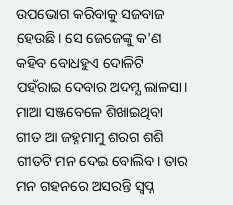ଉପଭୋଗ କରିବାକୁ ସଜବାଜ ହେଉଛି। ସେ ଜେଜେଙ୍କୁ କ'ଣ କହିବ ବୋଧହୁଏ ଦୋଳିଟି ପହଁରାଇ ଦେବାର ଅଦମ୍ଯ ଲାଳସା। ମାଆ ସଞ୍ଜବେଳେ ଶିଖାଇଥିବା ଗୀତ ଆ ଜହ୍ନମାମୁ ଶରଗ ଶଶି ଗୀତଟି ମନ ଦେଇ ବୋଲିବ। ତାର ମନ ଗହନରେ ଅସରନ୍ତି ସ୍ବପ୍ନ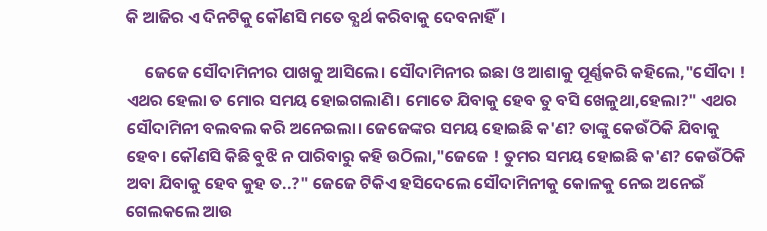କି ଆଜିର ଏ ଦିନଟିକୁ କୌଣସି ମତେ ବ୍ଯର୍ଥ କରିବାକୁ ଦେବନାହିଁ।

     ଜେଜେ ସୌଦାମିନୀର ପାଖକୁ ଆସିଲେ। ସୌଦାମିନୀର ଇଛା ଓ ଆଶାକୁ ପୂର୍ଣ୍ଣକରି କହିଲେ,"ସୌଦା ! ଏଥର ହେଲା ତ ମୋର ସମୟ ହୋଇଗଲାଣି। ମୋତେ ଯିବାକୁ ହେବ ତୁ ବସି ଖେଳୁଥା,ହେଲା?" ଏଥର ସୌଦାମିନୀ ବଲବଲ କରି ଅନେଇଲା। ଜେଜେଙ୍କର ସମୟ ହୋଇଛି କ'ଣ? ତାଙ୍କୁ କେଉଁଠିକି ଯିବାକୁ ହେବ। କୌଣସି କିଛି ବୁଝି ନ ପାରିବାରୁ କହି ଉଠିଲା,"ଜେଜେ ! ତୁମର ସମୟ ହୋଇଛି କ'ଣ? କେଉଁଠିକି ଅବା ଯିବାକୁ ହେବ କୁହ ତ..?" ଜେଜେ ଟିକିଏ ହସିଦେଲେ ସୌଦାମିନୀକୁ କୋଳକୁ ନେଇ ଅନେଇଁ ଗେଲକଲେ ଆଉ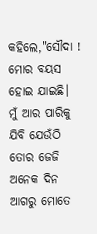କହିଲେ,"ସୌଦା ! ମୋର ବୟସ ହୋଇ ଯାଇଛି। ମୁଁ ଆର ପାରିକୁ ଯିବି ଯେଉଁଠି ତୋର ଜେଜି ଅନେକ ଦିନ ଆଗରୁ ମୋତେ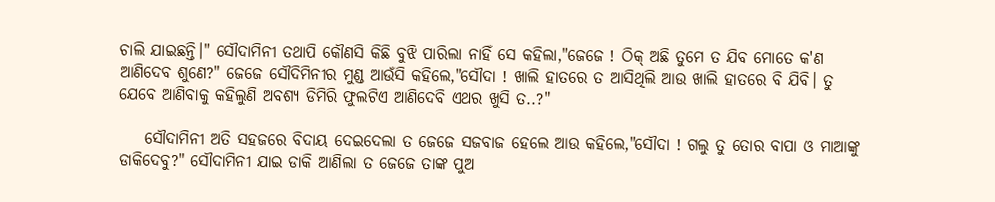ଚାଲି ଯାଇଛନ୍ତି।" ସୌଦାମିନୀ ତଥାପି କୌଣସି କିଛି ବୁଝି ପାରିଲା ନାହିଁ ସେ କହିଲା,"ଜେଜେ ! ଠିକ୍ ଅଛି ତୁମେ ତ ଯିବ ମୋତେ କ'ଣ ଆଣିଦେବ ଶୁଣେ?" ଜେଜେ ସୌଦିମିନୀର ମୁଣ୍ଡ ଆଉଁସି କହିଲେ,"ସୌଦା ! ଖାଲି ହାତରେ ତ ଆସିଥିଲି ଆଉ ଖାଲି ହାତରେ ବି ଯିବି। ତୁ ଯେବେ ଆଣିବାକୁ କହିଲୁଣି ଅବଶ୍ଯ ଡିମିରି ଫୁଲଟିଏ ଆଣିଦେବି ଏଥର ଖୁସି ତ..?"

    ସୌଦାମିନୀ ଅତି ସହଜରେ ବିଦାୟ ଦେଇଦେଲା ତ ଜେଜେ ସଜବାଜ ହେଲେ ଆଉ କହିଲେ,"ସୌଦା ! ଗଲୁ ତୁ ତୋର ବାପା ଓ ମାଆଙ୍କୁ ଡାକିଦେବୁ?" ସୌଦାମିନୀ ଯାଇ ଡାକି ଆଣିଲା ତ ଜେଜେ ତାଙ୍କ ପୁଅ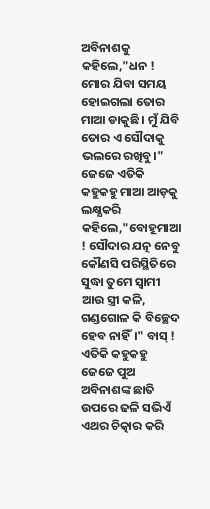ଅବିନାଶକୁ କହିଲେ,"ଧନ ! ମୋର ଯିବା ସମୟ ହୋଇଗଲା ତୋର ମାଆ ଡାକୁଛି। ମୁଁ ଯିବି ତୋର ଏ ସୌଦାକୁ ଭଲରେ ରଖିବୁ।" ଜେଜେ ଏତିକି କହୁକହୁ ମାଆ ଆଡ଼କୁ ଲକ୍ଷ୍ଯକରି କହିଲେ,"ବୋହୂମାଆ ! ସୌଦାର ଯତ୍ନ ନେବୁ କୌଣସି ପରିସ୍ଥିତିରେ ସୁଦ୍ଧା ତୁମେ ସ୍ବାମୀ ଆଉ ସ୍ତ୍ରୀ କଳି, ଗଣ୍ଡଗୋଳ କି ବିଚ୍ଛେଦ ହେବ ନାହିଁ।" ବାସ୍ ! ଏତିକି କହୁକହୁ ଜେଜେ ପୁଅ ଅବିନାଶଙ୍କ ଛାତି ଉପରେ ଢଳି ସଭିଏଁ ଏଥର ଚିତ୍କାର କରି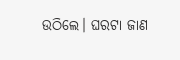ଉଠିଲେ। ଘରଟା ଜାଣ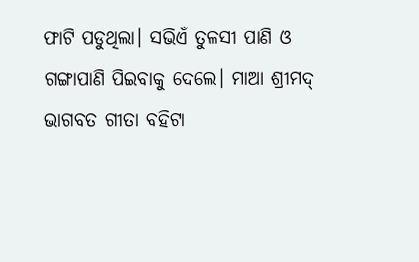ଫାଟି ପଡୁଥିଲା। ସଭିଏଁ ତୁଳସୀ ପାଣି ଓ ଗଙ୍ଗାପାଣି ପିଇବାକୁ ଦେଲେ। ମାଆ ଶ୍ରୀମଦ୍ ଭାଗବତ ଗୀତା ବହିଟା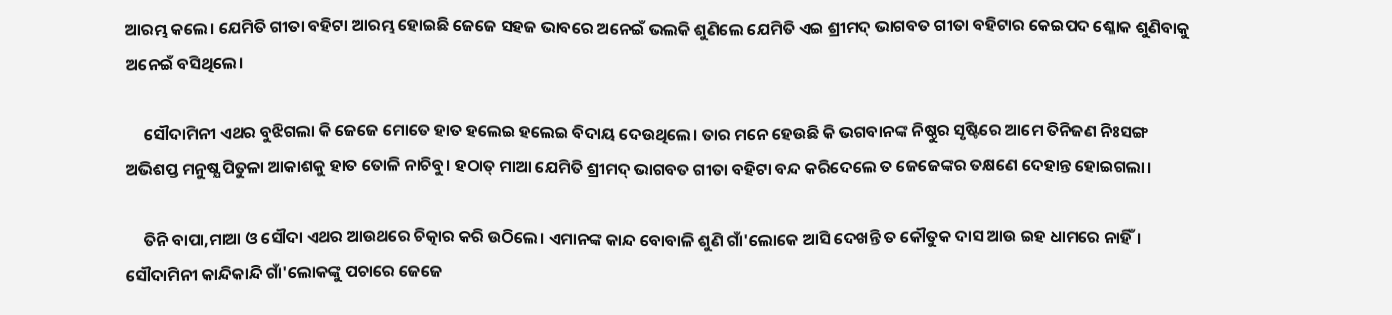ଆରମ୍ଭ କଲେ। ଯେମିତି ଗୀତା ବହିଟା ଆରମ୍ଭ ହୋଇଛି ଜେଜେ ସହଜ ଭାବରେ ଅନେଇଁ ଭଲକି ଶୁଣିଲେ ଯେମିତି ଏଇ ଶ୍ରୀମଦ୍ ଭାଗବତ ଗୀତା ବହିଟାର କେଇପଦ ଶ୍ଳୋକ ଶୁଣିବାକୁ ଅନେଇଁ ବସିଥିଲେ।

     ସୌଦାମିନୀ ଏଥର ବୁଝିଗଲା କି ଜେଜେ ମୋତେ ହାତ ହଲେଇ ହଲେଇ ବିଦାୟ ଦେଉଥିଲେ। ତାର ମନେ ହେଉଛି କି ଭଗବାନଙ୍କ ନିଷ୍ଠୁର ସୃଷ୍ଟିରେ ଆମେ ତିନିଜଣ ନିଃସଙ୍ଗ ଅଭିଶପ୍ତ ମନୁଷ୍ଯ ପିତୁଳା ଆକାଶକୁ ହାତ ତୋଳି ନାଚିବୁ। ହଠାତ୍ ମାଆ ଯେମିତି ଶ୍ରୀମଦ୍ ଭାଗବତ ଗୀତା ବହିଟା ବନ୍ଦ କରିଦେଲେ ତ ଜେଜେଙ୍କର ତକ୍ଷଣେ ଦେହାନ୍ତ ହୋଇଗଲା।

     ତିନି ବାପା,ମାଆ ଓ ସୌଦା ଏଥର ଆଉଥରେ ଚିତ୍କାର କରି ଉଠିଲେ। ଏମାନଙ୍କ କାନ୍ଦ ବୋବାଳି ଶୁଣି ଗାଁ'ଲୋକେ ଆସି ଦେଖନ୍ତି ତ କୌତୁକ ଦାସ ଆଉ ଇହ ଧାମରେ ନାହିଁ। ସୌଦାମିନୀ କାନ୍ଦିକାନ୍ଦି ଗାଁ'ଲୋକଙ୍କୁ ପଚାରେ ଜେଜେ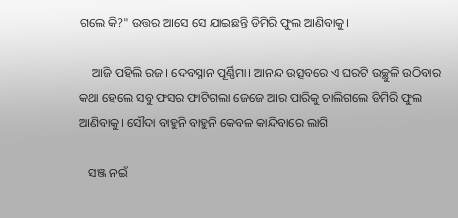ଗଲେ କି?" ଉତ୍ତର ଆସେ ସେ ଯାଇଛନ୍ତି ଡିମିରି ଫୁଲ ଆଣିବାକୁ।

    ଆଜି ପହିଲି ରଜ। ଦେବସ୍ନାନ ପୂର୍ଣ୍ଣିମା। ଆନନ୍ଦ ଉତ୍ସବରେ ଏ ଘରଟି ଉଚ୍ଛୁଳି ଉଠିବାର କଥା ହେଲେ ସବୁ ଫସର ଫାଟିଗଲା ଜେଜେ ଆର ପାରିକୁ ଚାଲିଗଲେ ଡିମିରି ଫୁଲ ଆଣିବାକୁ। ସୌଦା ବାହୁନି ବାହୁନି କେବଳ କାନ୍ଦିବାରେ ଲାଗି

   ସଞ୍ଜ ନଇଁ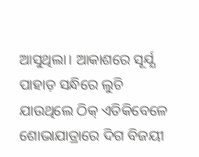ଆସୁଥିଲା। ଆକାଶରେ ସୂର୍ଯ୍ଯ ପାହାଡ଼ ସନ୍ଧିରେ ଲୁଚି ଯାଉଥିଲେ ଠିକ୍ ଏତିକିବେଳେ ଶୋଭାଯାତ୍ରାରେ ଦିଗ ବିଜୟୀ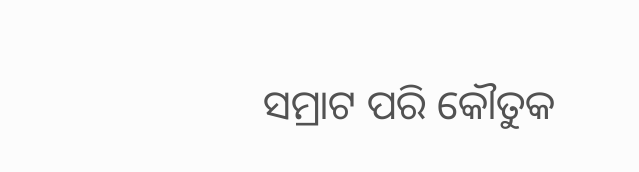ସମ୍ରାଟ ପରି କୌତୁକ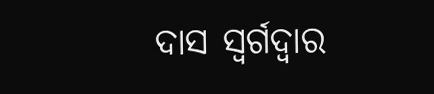ଦାସ ସ୍ବର୍ଗଦ୍ବାର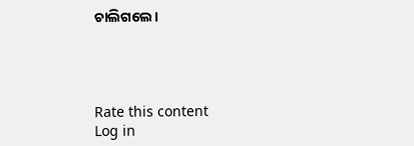ଚାଲିଗଲେ।




Rate this content
Log in